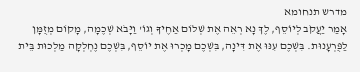מדרש תנחומא
אָמַר יַעֲקֹב לְיוֹסֵף, לֶךְ נָא רְאֵה אֶת שְׁלוֹם אַחֶיךָ וְגוֹ' וַיָּבֹא שְׁכֶמָה, מָקוֹם מְזֻמָּן לַפֻּרְעָנוּת. בִּשְׁכֶם עִנּוּ אֶת דִּינָה, בִּשְׁכֶם מָכְרוּ אֶת יוֹסֵף, בִּשְׁכֶם נֶחְלְקָה מַלְכוּת בֵּית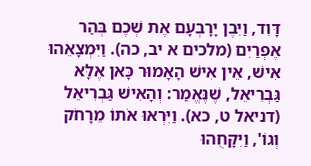דָּוִד, וַיִּבֶן יָרָבְעָם אֶת שְׁכֶם בְּהַר אֶפְרַיִם (מלכים א יב, כה). וַיִּמְצָאֵהוּ אִישׁ, אֵין אִישׁ הָאָמוּר כָּאן אֶלָּא גַּבְרִיאֵל, שֶׁנֶּאֱמַר: וְהָאִישׁ גַּבְרִיאֵל (דניאל ט, כא). וַיִּרְאוּ אֹתוֹ מֵרָחֹק וְגוֹ', וַיִּקָּחֻהוּ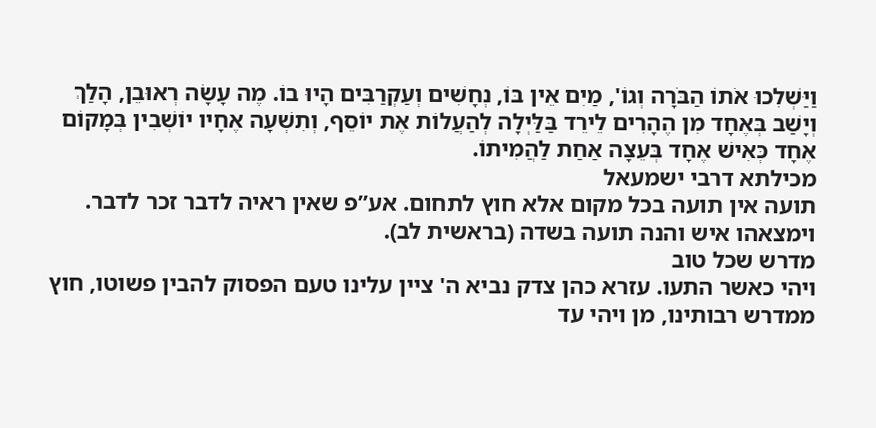וַיַּשְׁלִכוּ אֹתוֹ הַבֹּרָה וְגוֹ', מַיִם אֵין בּוֹ, נְחָשִׁים וְעַקְרַבִּים הָיוּ בוֹ. מֶה עָשָׂה רְאוּבֵן, הָלַךְ וְיָשַׁב בְּאֶחָד מִן הֶהָרִים לֵירֵד בַּלַּיְלָה לְהַעֲלוֹת אֶת יוֹסֵף, וְתִשְׁעָה אֶחָיו יוֹשְׁבִין בְּמָקוֹם אֶחָד כְּאִישׁ אֶחָד בְּעֵצָה אַחַת לַהֲמִיתוֹ.
מכילתא דרבי ישמעאל
תועה אין תועה בכל מקום אלא חוץ לתחום. אע”פ שאין ראיה לדבר זכר לדבר. וימצאהו איש והנה תועה בשדה (בראשית לב).
מדרש שכל טוב
ויהי כאשר התעו. עזרא כהן צדק נביא ה' ציין עלינו טעם הפסוק להבין פשוטו, חוץ ממדרש רבותינו, מן ויהי עד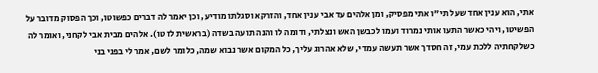אתי, הוא ענין אחד שעל תי"ו אתי מפסיק, ומן אלהים עד אבי ענין אחד, והזרקא וסגלתו מודיע, וכן יאמר לה דברים כפשוטו, וכך הפסוק מדובר על הפשיטו, ויהי כאשר התעו אותי נמרוד ועמו לכבשן האש ונצלתי, ודומה לו והנה תועה בשדה (בראשית לז טו). אלהים מבית אבי לקחני, ואומר לה כשלקחתיה ללכת עמי, זה חסדך אשר תעשה עמדי, שלא אהרוג עליך, כל המקום אשר נבוא שמה, כלומר לשם, אמר לי בפני בני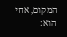המקום, אחי הוא: